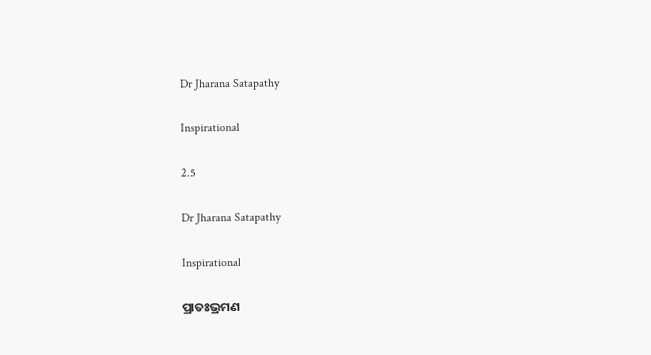Dr Jharana Satapathy

Inspirational

2.5

Dr Jharana Satapathy

Inspirational

ପ୍ରାତଃଭ୍ରମଣ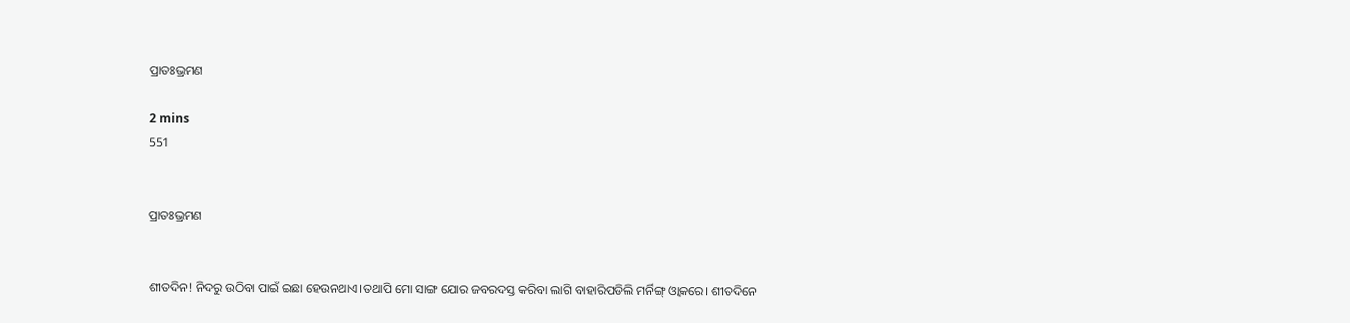ପ୍ରାତଃଭ୍ରମଣ

2 mins
551


ପ୍ରାତଃଭ୍ରମଣ


ଶୀତଦିନ! ନିଦରୁ ଉଠିବା ପାଇଁ ଇଛା ହେଉନଥାଏ।ତଥାପି ମୋ ସାଙ୍ଗ ଯୋର ଜବରଦସ୍ତ କରିବା ଲାଗି ବାହାରିପଡିଲି ମର୍ନିଙ୍ଗ୍ ଓ୍ବାକରେ। ଶୀତଦିନେ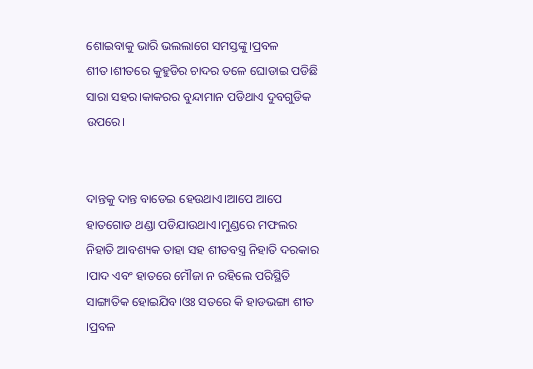ଶୋଇବାକୁ ଭାରି ଭଲଲାଗେ ସମସ୍ତଙ୍କୁ।ପ୍ରବଳ ଶୀତ।ଶୀତରେ କୁହୁଡିର ଚାଦର ତଳେ ଘୋଡାଇ ପଡିଛି ସାରା ସହର।କାକରର ବୁନ୍ଦାମାନ ପଡିଥାଏ ଦୁବଗୁଡିକ ଉପରେ।


ଦାନ୍ତକୁ ଦାନ୍ତ ବାଡେଇ ହେଉଥାଏ।ଆପେ ଆପେ ହାତଗୋଡ ଥଣ୍ଡା ପଡିଯାଉଥାଏ।ମୁଣ୍ଡରେ ମଫଲର ନିହାତି ଆବଶ୍ୟକ ତାହା ସହ ଶୀତବସ୍ତ୍ର ନିହାତି ଦରକାର ।ପାଦ ଏବଂ ହାତରେ ମୌଜା ନ ରହିଲେ ପରିସ୍ଥିତି ସାଙ୍ଗାତିକ ହୋଇଯିବ।ଓଃ ସତରେ କି ହାଡଭଙ୍ଗା ଶୀତ ।ପ୍ରବଳ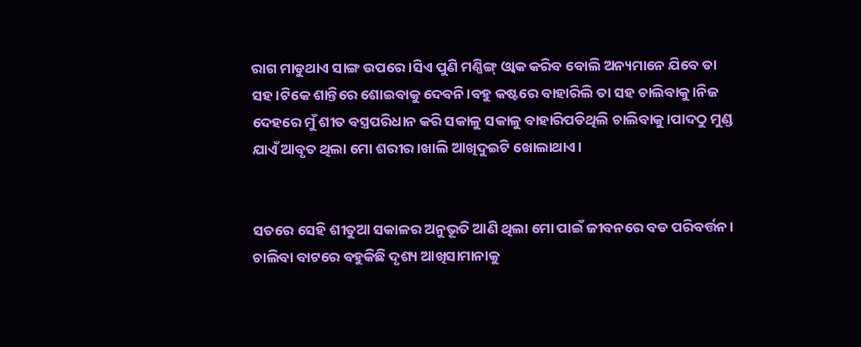ରାଗ ମାଡୁଥାଏ ସାଙ୍ଗ ଉପରେ।ସିଏ ପୁଣି ମଣ୍ଣିଙ୍ଗ୍ ଓ୍ବାକ କରିବ ବୋଲି ଅନ୍ୟମାନେ ଯିବେ ତା ସହ।ଟିକେ ଶାନ୍ତିରେ ଶୋଇବାକୁ ଦେବନି।ବହୁ କଷ୍ଟରେ ବାହାରିଲି ତା ସହ ଚାଲିବାକୁ।ନିଜ ଦେହରେ ମୁଁ ଶୀତ ବସ୍ତ୍ରପରିଧାନ କରି ସକାଳୁ ସକାଳୁ ବାହାରିପଡିଥିଲି ଚାଲିବାକୁ।ପାଦଠୁ ମୁଣ୍ଡ ଯାଏଁ ଆବୃତ ଥିଲା ମୋ ଶରୀର।ଖାଲି ଆଖିଦୁଇଟି ଖୋଲାଥାଏ।


ସତରେ ସେହି ଶୀତୁଆ ସକାଳର ଅନୁଭୂତି ଆଣି ଥିଲା ମୋ ପାଇଁ ଜୀବନରେ ବଡ ପରିବର୍ତ୍ତନ। ଚାଲିବା ବାଟରେ ବହୁକିଛି ଦୃଶ୍ୟ ଆଖିସାମାନାକୁ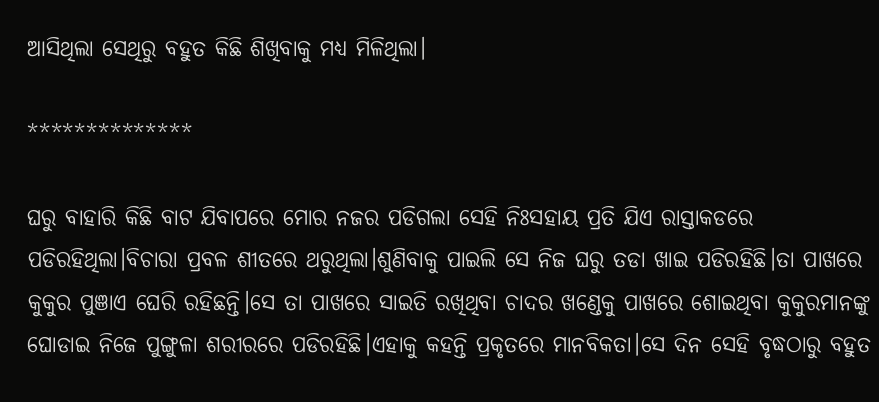ଆସିଥିଲା ସେଥିରୁ ବହୁତ କିଛି ଶିଖିବାକୁ ମଧ୍ୟ ମିଳିଥିଲା।

**************

ଘରୁ ବାହାରି କିଛି ବାଟ ଯିବାପରେ ମୋର ନଜର ପଡିଗଲା ସେହି ନିଃସହାୟ ପ୍ରତି ଯିଏ ରାସ୍ତାକଡରେ ପଡିରହିଥିଲା।ବିଚାରା ପ୍ରବଳ ଶୀତରେ ଥରୁଥିଲା।ଶୁଣିବାକୁ ପାଇଲି ସେ ନିଜ ଘରୁ ତଡା ଖାଇ ପଡିରହିଛି।ତା ପାଖରେ କୁକୁର ପୁଞାଏ ଘେରି ରହିଛନ୍ତି।ସେ ତା ପାଖରେ ସାଇତି ରଖିଥିବା ଚାଦର ଖଣ୍ଡେକୁ ପାଖରେ ଶୋଇଥିବା କୁକୁରମାନଙ୍କୁ ଘୋଡାଇ ନିଜେ ପୁଙ୍ଗୁଳା ଶରୀରରେ ପଡିରହିଛି।ଏହାକୁ କହନ୍ତି ପ୍ରକୃତରେ ମାନବିକତା।ସେ ଦିନ ସେହି ବୃଦ୍ଧଠାରୁ ବହୁତ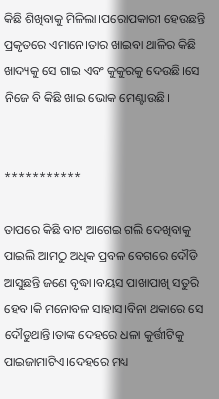କିଛି ଶିଖିବାକୁ ମିଳିଲା।ପରୋପକାରୀ ହେଉଛନ୍ତି ପ୍ରକୃତରେ ଏମାନେ।ତାର ଖାଇବା ଥାଳିର କିଛି ଖାଦ୍ୟକୁ ସେ ଗାଇ ଏବଂ କୁକୁରକୁ ଦେଉଛି।ସେ ନିଜେ ବି କିଛି ଖାଇ ଭୋକ ମେଣ୍ଟାଉଛି।


***********

ତାପରେ କିଛି ବାଟ ଆଗେଇ ଗଲି ଦେଖିବାକୁ ପାଇଲି ଆମଠୁ ଅଧିକ ପ୍ରବଳ ବେଗରେ ଦୌଡି ଆସୁଛନ୍ତି ଜଣେ ବୃଦ୍ଧା।ବୟସ ପାଖାପାଖି ସତୁରି ହେବ।କି ମନୋବଳ ସାହାସ।ବିନା ଥକାରେ ସେ ଦୌଡୁଥାନ୍ତି।ତାଙ୍କ ଦେହରେ ଧଳା କୁର୍ତ୍ତୀଟିକୁ ପାଇଜାମାଟିଏ।ଦେହରେ ମଧ୍ୟ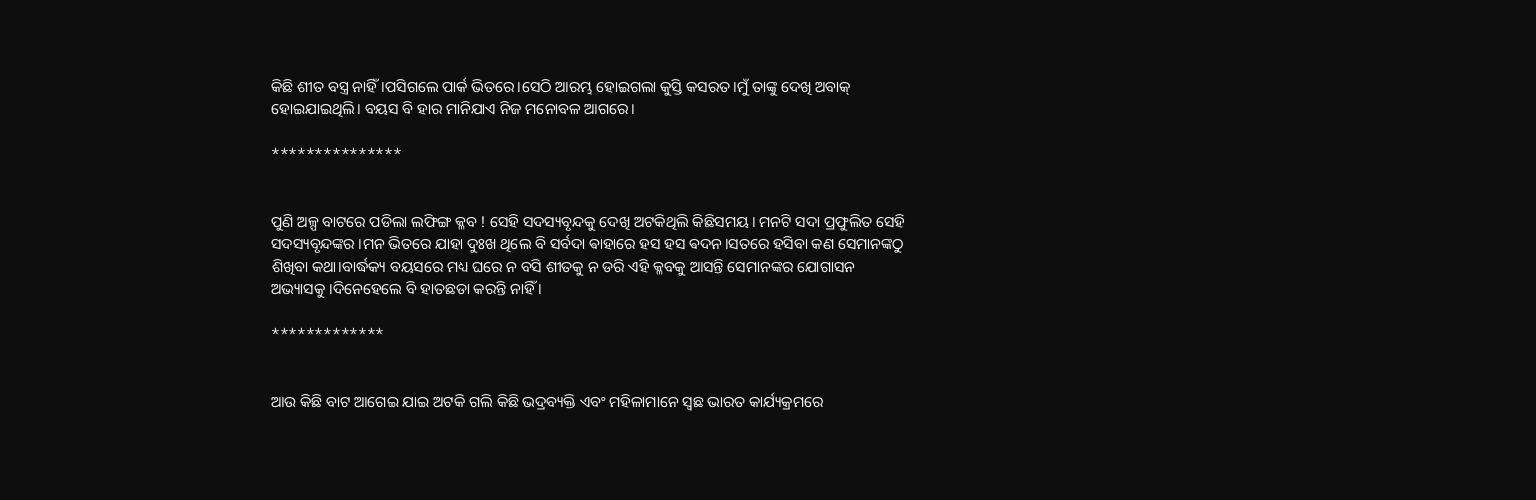କିଛି ଶୀତ ବସ୍ତ୍ର ନାହିଁ।ପସିଗଲେ ପାର୍କ ଭିତରେ।ସେଠି ଆରମ୍ଭ ହୋଇଗଲା କୁସ୍ତି କସରତ।ମୁଁ ତାଙ୍କୁ ଦେଖି ଅବାକ୍ ହୋଇଯାଇଥିଲି। ବୟସ ବି ହାର ମାନିଯାଏ ନିଜ ମନୋବଳ ଆଗରେ।

***************


ପୁଣି ଅଳ୍ପ ବାଟରେ ପଡିଲା ଲଫିଙ୍ଗ କ୍ଳବ ! ସେହି ସଦସ୍ୟବୃନ୍ଦକୁ ଦେଖି ଅଟକିଥିଲି କିଛିସମୟ। ମନଟି ସଦା ପ୍ରଫୁଲିତ ସେହି ସଦସ୍ୟବୃନ୍ଦଙ୍କର ।ମନ ଭିତରେ ଯାହା ଦୁଃଖ ଥିଲେ ବି ସର୍ବଦା ଵାହାରେ ହସ ହସ ଵଦନ।ସତରେ ହସିବା କଣ ସେମାନଙ୍କଠୁ ଶିଖିବା କଥା।ବାର୍ଦ୍ଧକ୍ୟ ବୟସରେ ମଧ୍ୟ ଘରେ ନ ବସି ଶୀତକୁ ନ ଡରି ଏହି କ୍ଳବକୁ ଆସନ୍ତି ସେମାନଙ୍କର ଯୋଗାସନ ଅଭ୍ୟାସକୁ ।ଦିନେହେଲେ ବି ହାତଛଡା କରନ୍ତି ନାହିଁ ।

*************


ଆଉ କିଛି ବାଟ ଆଗେଇ ଯାଇ ଅଟକି ଗଲି କିଛି ଭଦ୍ରବ୍ୟକ୍ତି ଏବଂ ମହିଳାମାନେ ସ୍ବଛ ଭାରତ କାର୍ଯ୍ୟକ୍ରମରେ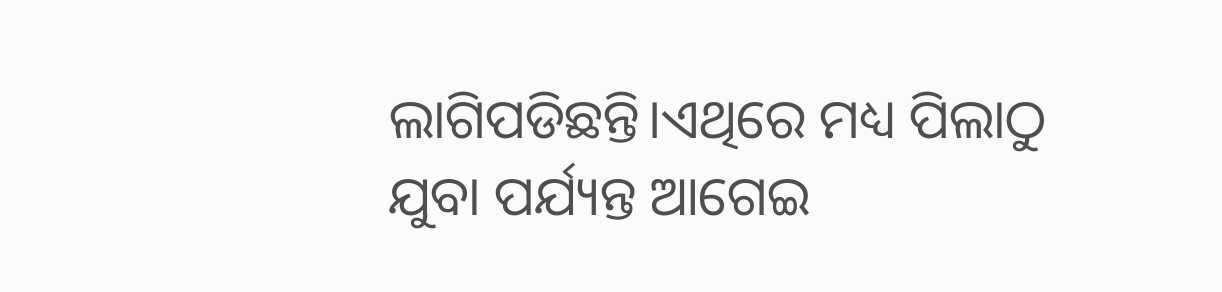ଲାଗିପଡିଛନ୍ତି।ଏଥିରେ ମଧ୍ୟ ପିଲାଠୁ ଯୁବା ପର୍ଯ୍ୟନ୍ତ ଆଗେଇ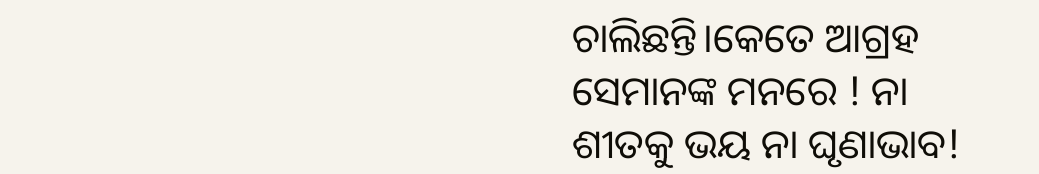ଚାଲିଛନ୍ତି।କେତେ ଆଗ୍ରହ ସେମାନଙ୍କ ମନରେ ! ନା ଶୀତକୁ ଭୟ ନା ଘୃଣାଭାବ!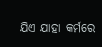ଯିଏ ଯାହା କର୍ମରେ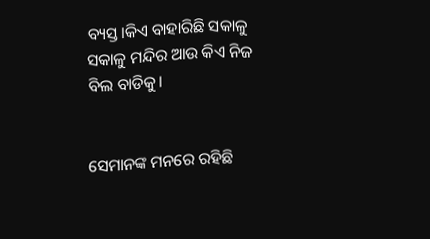ବ୍ୟସ୍ତ।କିଏ ବାହାରିଛି ସକାଳୁ ସକାଳୁ ମନ୍ଦିର ଆଉ କିଏ ନିଜ ବିଲ ବାଡିକୁ।


ସେମାନଙ୍କ ମନରେ ରହିଛି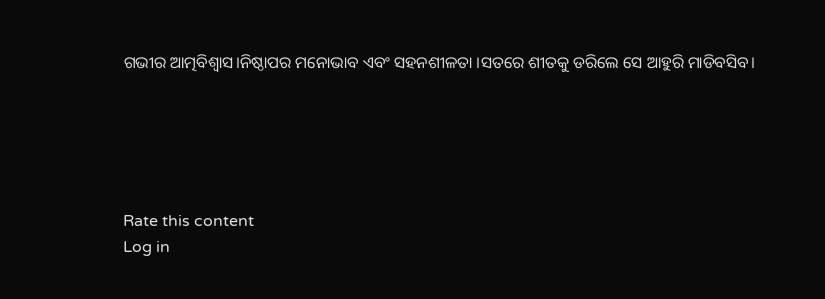ଗଭୀର ଆତ୍ମବିଶ୍ବାସ।ନିଷ୍ଠାପର ମନୋଭାବ ଏବଂ ସହନଶୀଳତା ।ସତରେ ଶୀତକୁ ଡରିଲେ ସେ ଆହୁରି ମାଡିବସିବ।





Rate this content
Log in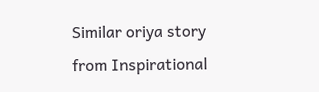Similar oriya story from Inspirational